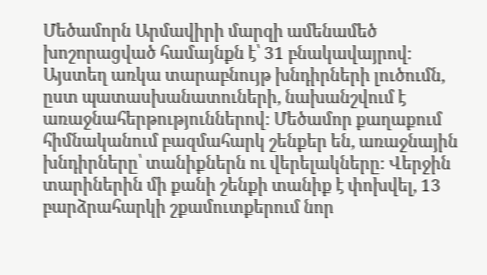Մեծամորն Արմավիրի մարզի ամենամեծ խոշորացված համայնքն է՝ 31 բնակավայրով։ Այստեղ առկա տարաբնույթ խնդիրների լուծումն, ըստ պատասխանատուների, նախանշվում է առաջնահերթություններով: Մեծամոր քաղաքում հիմնականում բազմահարկ շենքեր են, առաջնային խնդիրները՝ տանիքներն ու վերելակները: Վերջին տարիներին մի քանի շենքի տանիք է փոխվել, 13 բարձրահարկի շքամուտքերում նոր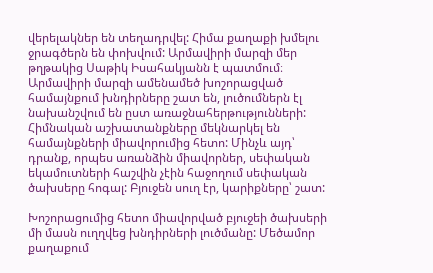վերելակներ են տեղադրվել: Հիմա քաղաքի խմելու ջրագծերն են փոխվում: Արմավիրի մարզի մեր թղթակից Սաթիկ Իսահակյանն է պատմում։
Արմավիրի մարզի ամենամեծ խոշորացված համայնքում խնդիրները շատ են, լուծումներն էլ նախանշվում են ըստ առաջնահերթությունների: Հիմնական աշխատանքները մեկնարկել են համայնքների միավորումից հետո: Մինչև այդ՝ դրանք, որպես առանձին միավորներ, սեփական եկամուտների հաշվին չէին հաջողում սեփական ծախսերը հոգալ: Բյուջեն սուղ էր, կարիքները՝ շատ:

Խոշորացումից հետո միավորված բյուջեի ծախսերի մի մասն ուղղվեց խնդիրների լուծմանը: Մեծամոր քաղաքում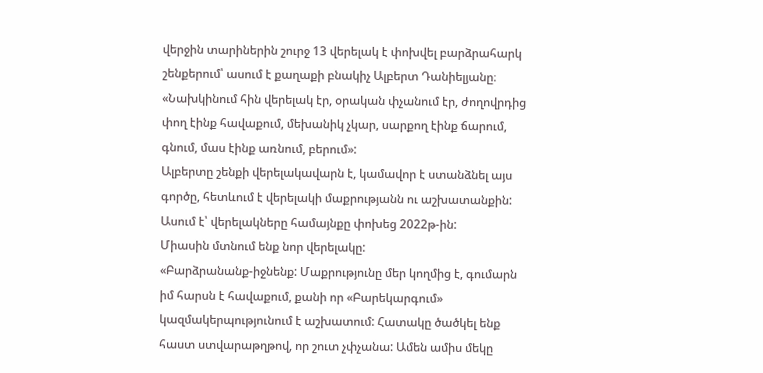վերջին տարիներին շուրջ 13 վերելակ է փոխվել բարձրահարկ շենքերում՝ ասում է քաղաքի բնակիչ Ալբերտ Դանիելյանը։
«Նախկինում հին վերելակ էր, օրական փչանում էր, ժողովրդից փող էինք հավաքում, մեխանիկ չկար, սարքող էինք ճարում, գնում, մաս էինք առնում, բերում»:
Ալբերտը շենքի վերելակավարն է, կամավոր է ստանձնել այս գործը, հետևում է վերելակի մաքրությանն ու աշխատանքին: Ասում է՝ վերելակները համայնքը փոխեց 2022թ-ին:
Միասին մտնում ենք նոր վերելակը:
«Բարձրանանք-իջնենք: Մաքրությունը մեր կողմից է, գումարն իմ հարսն է հավաքում, քանի որ «Բարեկարգում» կազմակերպությունում է աշխատում: Հատակը ծածկել ենք հաստ ստվարաթղթով, որ շուտ չփչանա: Ամեն ամիս մեկը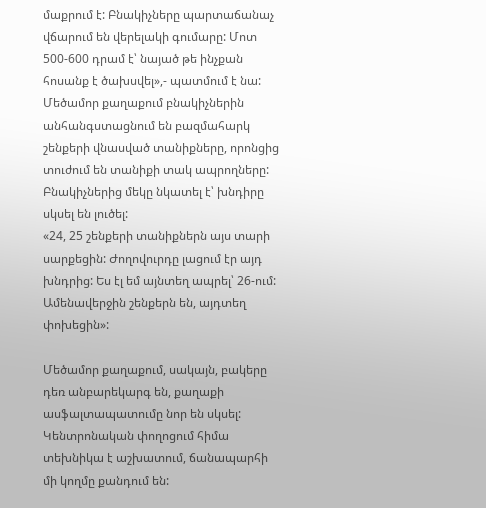մաքրում է: Բնակիչները պարտաճանաչ վճարում են վերելակի գումարը: Մոտ 500-600 դրամ է՝ նայած թե ինչքան հոսանք է ծախսվել»,- պատմում է նա:
Մեծամոր քաղաքում բնակիչներին անհանգստացնում են բազմահարկ շենքերի վնասված տանիքները, որոնցից տուժում են տանիքի տակ ապրողները: Բնակիչներից մեկը նկատել է՝ խնդիրը սկսել են լուծել:
«24, 25 շենքերի տանիքներն այս տարի սարքեցին: Ժողովուրդը լացում էր այդ խնդրից: Ես էլ եմ այնտեղ ապրել՝ 26-ում: Ամենավերջին շենքերն են, այդտեղ փոխեցին»:

Մեծամոր քաղաքում, սակայն, բակերը դեռ անբարեկարգ են, քաղաքի ասֆալտապատումը նոր են սկսել: Կենտրոնական փողոցում հիմա տեխնիկա է աշխատում, ճանապարհի մի կողմը քանդում են: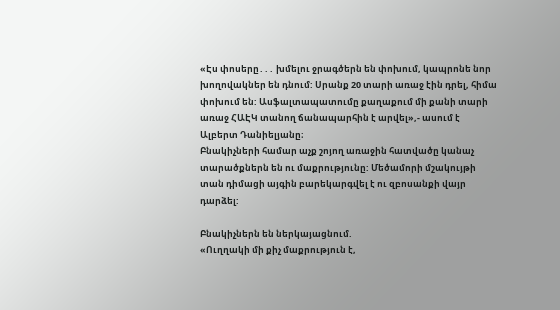«Էս փոսերը․․․ խմելու ջրագծերն են փոխում, կապրոնե նոր խողովակներ են դնում: Սրանք 20 տարի առաջ էին դրել, հիմա փոխում են: Ասֆալտապատումը քաղաքում մի քանի տարի առաջ ՀԱԷԿ տանող ճանապարհին է արվել»,- ասում է Ալբերտ Դանիելյանը։
Բնակիչների համար աչք շոյող առաջին հատվածը կանաչ տարածքներն են ու մաքրությունը: Մեծամորի մշակույթի տան դիմացի այգին բարեկարգվել է ու զբոսանքի վայր դարձել:

Բնակիչներն են ներկայացնում.
«Ուղղակի մի քիչ մաքրություն է,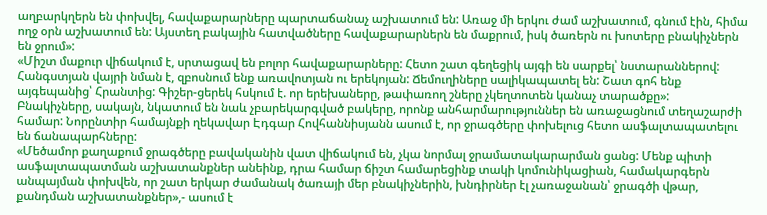աղբարկղերն են փոխվել, հավաքարարները պարտաճանաչ աշխատում են: Առաջ մի երկու ժամ աշխատում, գնում էին, հիմա ողջ օրն աշխատում են: Այստեղ բակային հատվածները հավաքարարներն են մաքրում, իսկ ծառերն ու խոտերը բնակիչներն են ջրում»:
«Միշտ մաքուր վիճակում է, սրտացավ են բոլոր հավաքարարները: Հետո շատ գեղեցիկ այգի են սարքել՝ նստարաններով: Հանգստյան վայրի նման է, զբոսնում ենք առավոտյան ու երեկոյան: Ճեմուղիները սալիկապատել են: Շատ գոհ ենք այգեպանից՝ Հրանտից: Գիշեր-ցերեկ հսկում է. որ երեխաները, թափառող շները չկեղտոտեն կանաչ տարածքը»:
Բնակիչները, սակայն, նկատում են նաև չբարեկարգված բակերը, որոնք անհարմարություններ են առաջացնում տեղաշարժի համար: Նորընտիր համայնքի ղեկավար Էդգար Հովհաննիսյանն ասում է, որ ջրագծերը փոխելուց հետո ասֆալտապատելու են ճանապարհները:
«Մեծամոր քաղաքում ջրագծերը բավականին վատ վիճակում են, չկա նորմալ ջրամատակարարման ցանց: Մենք պիտի ասֆալտապատման աշխատանքներ անեինք, դրա համար ճիշտ համարեցինք տակի կոմունիկացիան, համակարգերն անպայման փոխվեն, որ շատ երկար ժամանակ ծառայի մեր բնակիչներին, խնդիրներ էլ չառաջանան՝ ջրագծի վթար, քանդման աշխատանքներ»,- ասում է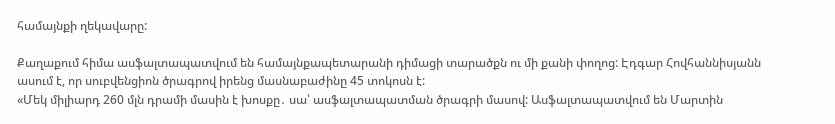համայնքի ղեկավարը:

Քաղաքում հիմա ասֆալտապատվում են համայնքապետարանի դիմացի տարածքն ու մի քանի փողոց: Էդգար Հովհաննիսյանն ասում է, որ սուբվենցիոն ծրագրով իրենց մասնաբաժինը 45 տոկոսն է:
«Մեկ միլիարդ 260 մլն դրամի մասին է խոսքը․ սա՝ ասֆալտապատման ծրագրի մասով: Ասֆալտապատվում են Մարտին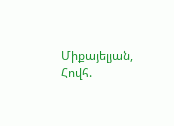Միքայելյան, Հովհ.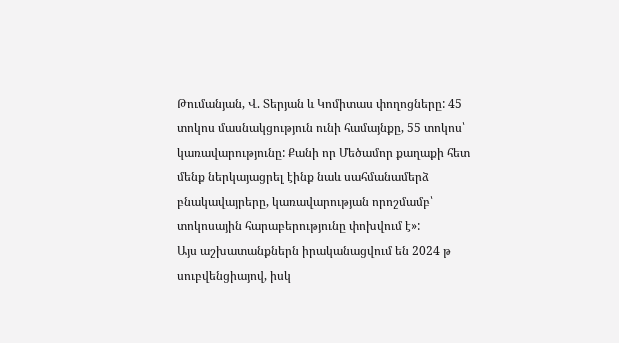Թումանյան, Վ. Տերյան և Կոմիտաս փողոցները: 45 տոկոս մասնակցություն ունի համայնքը, 55 տոկոս՝ կառավարությունը: Քանի որ Մեծամոր քաղաքի հետ մենք ներկայացրել էինք նաև սահմանամերձ բնակավայրերը, կառավարության որոշմամբ՝ տոկոսային հարաբերությունը փոխվում է»:
Այս աշխատանքներն իրականացվում են 2024 թ սուբվենցիայով, իսկ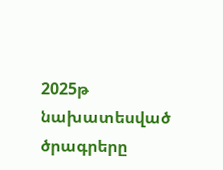2025թ նախատեսված ծրագրերը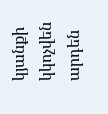կյանքի կկոչվեն արդեն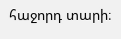հաջորդ տարի։